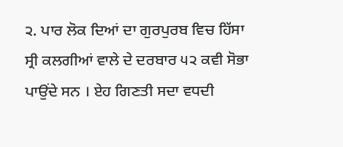੨. ਪਾਰ ਲੋਕ ਦਿਆਂ ਦਾ ਗੁਰਪੁਰਬ ਵਿਚ ਹਿੱਸਾ
ਸ੍ਰੀ ਕਲਗੀਆਂ ਵਾਲੇ ਦੇ ਦਰਬਾਰ ੫੨ ਕਵੀ ਸੋਭਾ ਪਾਉਂਦੇ ਸਨ । ਏਹ ਗਿਣਤੀ ਸਦਾ ਵਧਦੀ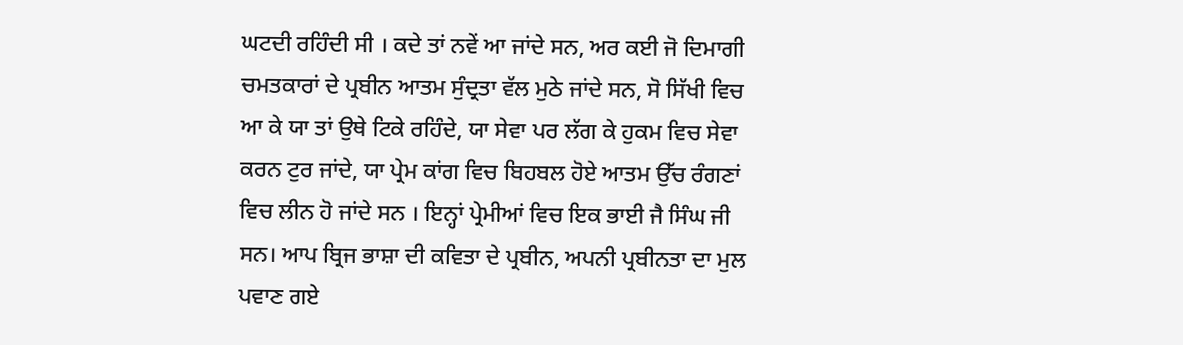ਘਟਦੀ ਰਹਿੰਦੀ ਸੀ । ਕਦੇ ਤਾਂ ਨਵੇਂ ਆ ਜਾਂਦੇ ਸਨ, ਅਰ ਕਈ ਜੋ ਦਿਮਾਗੀ ਚਮਤਕਾਰਾਂ ਦੇ ਪ੍ਰਬੀਨ ਆਤਮ ਸੁੰਦ੍ਰਤਾ ਵੱਲ ਮੁਠੇ ਜਾਂਦੇ ਸਨ, ਸੋ ਸਿੱਖੀ ਵਿਚ ਆ ਕੇ ਯਾ ਤਾਂ ਉਥੇ ਟਿਕੇ ਰਹਿੰਦੇ, ਯਾ ਸੇਵਾ ਪਰ ਲੱਗ ਕੇ ਹੁਕਮ ਵਿਚ ਸੇਵਾ ਕਰਨ ਟੁਰ ਜਾਂਦੇ, ਯਾ ਪ੍ਰੇਮ ਕਾਂਗ ਵਿਚ ਬਿਹਬਲ ਹੋਏ ਆਤਮ ਉੱਚ ਰੰਗਣਾਂ ਵਿਚ ਲੀਨ ਹੋ ਜਾਂਦੇ ਸਨ । ਇਨ੍ਹਾਂ ਪ੍ਰੇਮੀਆਂ ਵਿਚ ਇਕ ਭਾਈ ਜੈ ਸਿੰਘ ਜੀ ਸਨ। ਆਪ ਬ੍ਰਿਜ ਭਾਸ਼ਾ ਦੀ ਕਵਿਤਾ ਦੇ ਪ੍ਰਬੀਨ, ਅਪਨੀ ਪ੍ਰਬੀਨਤਾ ਦਾ ਮੁਲ ਪਵਾਣ ਗਏ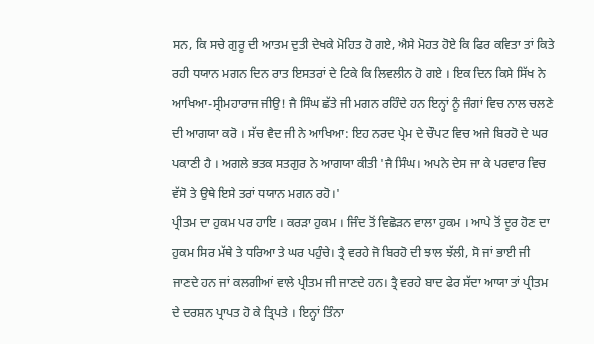ਸਨ, ਕਿ ਸਚੇ ਗੁਰੂ ਦੀ ਆਤਮ ਦੁਤੀ ਦੇਖਕੇ ਮੋਹਿਤ ਹੋ ਗਏ, ਐਸੇ ਮੋਹਤ ਹੋਏ ਕਿ ਫਿਰ ਕਵਿਤਾ ਤਾਂ ਕਿਤੇ ਰਹੀ ਧਯਾਨ ਮਗਨ ਦਿਨ ਰਾਤ ਇਸਤਰਾਂ ਦੇ ਟਿਕੇ ਕਿ ਲਿਵਲੀਨ ਹੋ ਗਏ । ਇਕ ਦਿਨ ਕਿਸੇ ਸਿੱਖ ਨੇ ਆਖਿਆ-ਸ੍ਰੀਮਹਾਰਾਜ ਜੀਉ! ਜੈ ਸਿੰਘ ਛੱਤੇ ਜੀ ਮਗਨ ਰਹਿੰਦੇ ਹਨ ਇਨ੍ਹਾਂ ਨੂੰ ਜੰਗਾਂ ਵਿਚ ਨਾਲ ਚਲਣੇ ਦੀ ਆਗਯਾ ਕਰੋ । ਸੱਚ ਵੈਦ ਜੀ ਨੇ ਆਖਿਆ: ਇਹ ਨਰਦ ਪ੍ਰੇਮ ਦੇ ਚੌਪਟ ਵਿਚ ਅਜੇ ਬਿਰਹੋ ਦੇ ਘਰ ਪਕਾਣੀ ਹੈ । ਅਗਲੇ ਭਤਕ ਸਤਗੁਰ ਨੇ ਆਗਯਾ ਕੀਤੀ 'ਜੈ ਸਿੰਘ। ਅਪਨੇ ਦੇਸ ਜਾ ਕੇ ਪਰਵਾਰ ਵਿਚ ਵੱਸੋ ਤੇ ਉਥੇ ਇਸੇ ਤਰਾਂ ਧਯਾਨ ਮਗਨ ਰਹੋ।'
ਪ੍ਰੀਤਮ ਦਾ ਹੁਕਮ ਪਰ ਹਾਇ । ਕਰੜਾ ਹੁਕਮ । ਜਿੰਦ ਤੋਂ ਵਿਛੋੜਨ ਵਾਲਾ ਹੁਕਮ । ਆਪੇ ਤੋਂ ਦੂਰ ਹੋਣ ਦਾ ਹੁਕਮ ਸਿਰ ਮੱਥੇ ਤੇ ਧਰਿਆ ਤੇ ਘਰ ਪਹੁੰਚੇ। ਤ੍ਰੈ ਵਰਹੇ ਜੋ ਬਿਰਹੋ ਦੀ ਝਾਲ ਝੱਲੀ, ਸੋ ਜਾਂ ਭਾਈ ਜੀ ਜਾਣਦੇ ਹਨ ਜਾਂ ਕਲਗੀਆਂ ਵਾਲੇ ਪ੍ਰੀਤਮ ਜੀ ਜਾਣਦੇ ਹਨ। ਤ੍ਰੈ ਵਰਹੇ ਬਾਦ ਫੇਰ ਸੱਦਾ ਆਯਾ ਤਾਂ ਪ੍ਰੀਤਮ ਦੇ ਦਰਸ਼ਨ ਪ੍ਰਾਪਤ ਹੋ ਕੇ ਤ੍ਰਿਪਤੇ । ਇਨ੍ਹਾਂ ਤਿੰਨਾ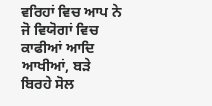ਵਰਿਹਾਂ ਵਿਚ ਆਪ ਨੇ ਜੋ ਵਿਯੋਗਾਂ ਵਿਚ ਕਾਫੀਆਂ ਆਦਿ ਆਖੀਆਂ, ਬੜੇ ਬਿਰਹੇ ਸੋਲ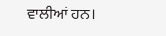ਵਾਲੀਆਂ ਹਨ।